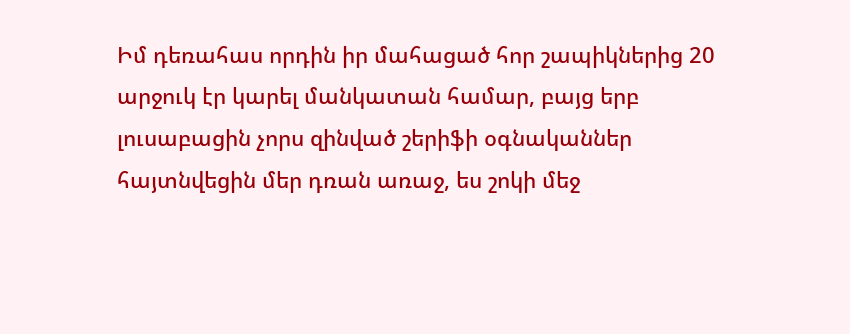Իմ դեռահաս որդին իր մահացած հոր շապիկներից 20 արջուկ էր կարել մանկատան համար, բայց երբ լուսաբացին չորս զինված շերիֆի օգնականներ հայտնվեցին մեր դռան առաջ, ես շոկի մեջ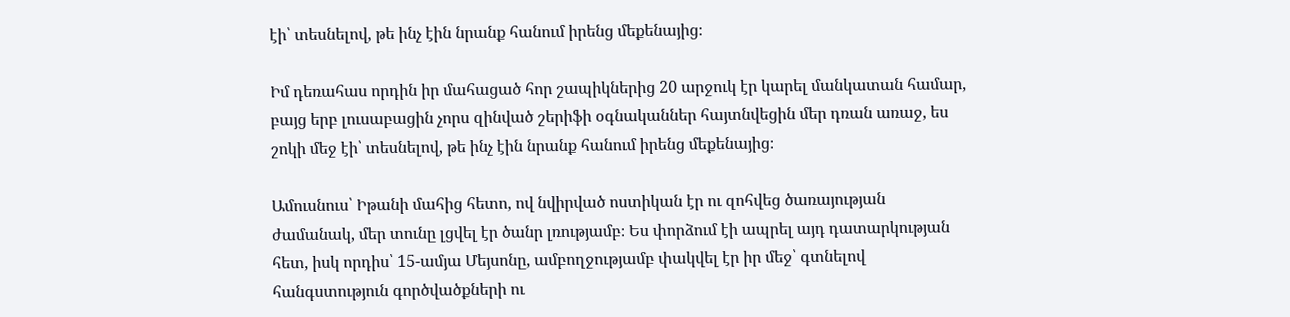էի՝ տեսնելով, թե ինչ էին նրանք հանում իրենց մեքենայից։

Իմ դեռահաս որդին իր մահացած հոր շապիկներից 20 արջուկ էր կարել մանկատան համար, բայց երբ լուսաբացին չորս զինված շերիֆի օգնականներ հայտնվեցին մեր դռան առաջ, ես շոկի մեջ էի՝ տեսնելով, թե ինչ էին նրանք հանում իրենց մեքենայից։

Ամուսնուս՝ Իթանի մահից հետո, ով նվիրված ոստիկան էր ու զոհվեց ծառայության ժամանակ, մեր տունը լցվել էր ծանր լռությամբ։ Ես փորձում էի ապրել այդ դատարկության հետ, իսկ որդիս՝ 15-ամյա Մեյսոնը, ամբողջությամբ փակվել էր իր մեջ՝ գտնելով հանգստություն գործվածքների ու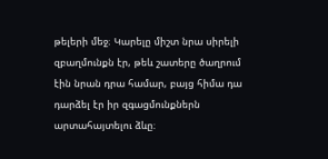թելերի մեջ։ Կարելը միշտ նրա սիրելի զբաղմունքն էր, թեև շատերը ծաղրում էին նրան դրա համար, բայց հիմա դա դարձել էր իր զգացմունքներն արտահայտելու ձևը։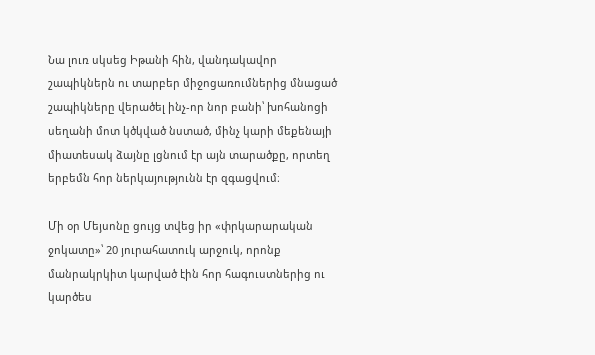Նա լուռ սկսեց Իթանի հին, վանդակավոր շապիկներն ու տարբեր միջոցառումներից մնացած շապիկները վերածել ինչ-որ նոր բանի՝ խոհանոցի սեղանի մոտ կծկված նստած, մինչ կարի մեքենայի միատեսակ ձայնը լցնում էր այն տարածքը, որտեղ երբեմն հոր ներկայությունն էր զգացվում։

Մի օր Մեյսոնը ցույց տվեց իր «փրկարարական ջոկատը»՝ 20 յուրահատուկ արջուկ, որոնք մանրակրկիտ կարված էին հոր հագուստներից ու կարծես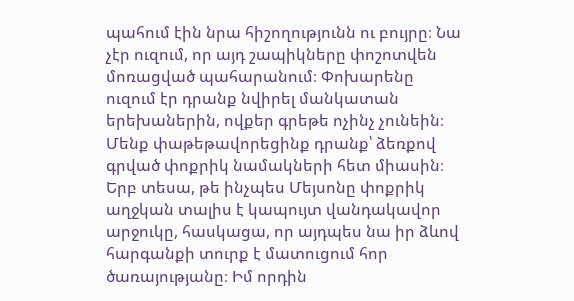պահում էին նրա հիշողությունն ու բույրը։ Նա չէր ուզում, որ այդ շապիկները փոշոտվեն մոռացված պահարանում։ Փոխարենը ուզում էր դրանք նվիրել մանկատան երեխաներին, ովքեր գրեթե ոչինչ չունեին։ Մենք փաթեթավորեցինք դրանք՝ ձեռքով գրված փոքրիկ նամակների հետ միասին։ Երբ տեսա, թե ինչպես Մեյսոնը փոքրիկ աղջկան տալիս է կապույտ վանդակավոր արջուկը, հասկացա, որ այդպես նա իր ձևով հարգանքի տուրք է մատուցում հոր ծառայությանը։ Իմ որդին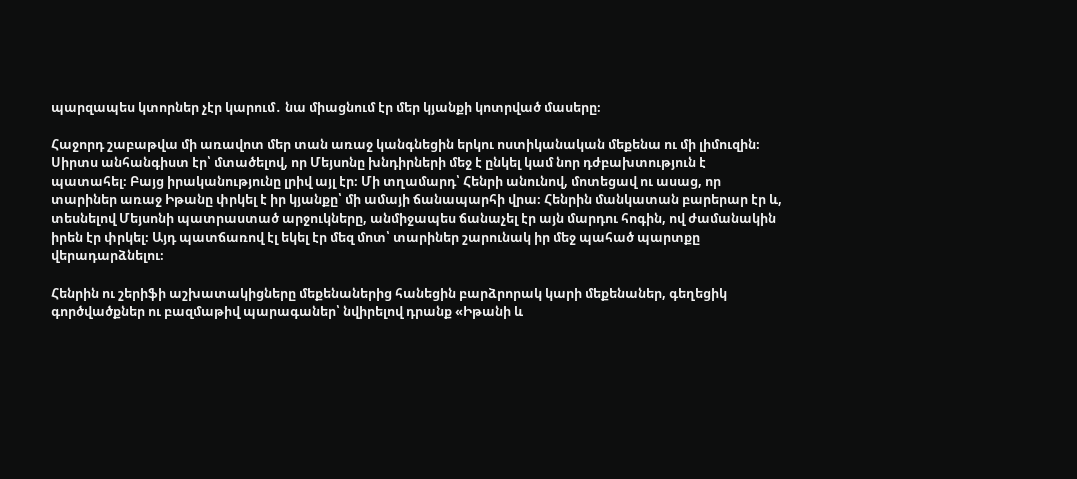պարզապես կտորներ չէր կարում․ նա միացնում էր մեր կյանքի կոտրված մասերը։

Հաջորդ շաբաթվա մի առավոտ մեր տան առաջ կանգնեցին երկու ոստիկանական մեքենա ու մի լիմուզին։ Սիրտս անհանգիստ էր՝ մտածելով, որ Մեյսոնը խնդիրների մեջ է ընկել կամ նոր դժբախտություն է պատահել։ Բայց իրականությունը լրիվ այլ էր։ Մի տղամարդ՝ Հենրի անունով, մոտեցավ ու ասաց, որ տարիներ առաջ Իթանը փրկել է իր կյանքը՝ մի ամայի ճանապարհի վրա։ Հենրին մանկատան բարերար էր և, տեսնելով Մեյսոնի պատրաստած արջուկները, անմիջապես ճանաչել էր այն մարդու հոգին, ով ժամանակին իրեն էր փրկել։ Այդ պատճառով էլ եկել էր մեզ մոտ՝ տարիներ շարունակ իր մեջ պահած պարտքը վերադարձնելու։

Հենրին ու շերիֆի աշխատակիցները մեքենաներից հանեցին բարձրորակ կարի մեքենաներ, գեղեցիկ գործվածքներ ու բազմաթիվ պարագաներ՝ նվիրելով դրանք «Իթանի և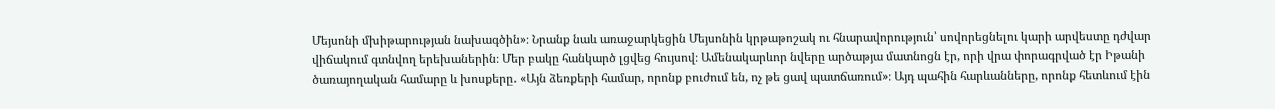Մեյսոնի մխիթարության նախագծին»։ Նրանք նաև առաջարկեցին Մեյսոնին կրթաթոշակ ու հնարավորություն՝ սովորեցնելու կարի արվեստը դժվար վիճակում գտնվող երեխաներին։ Մեր բակը հանկարծ լցվեց հույսով։ Ամենակարևոր նվերը արծաթյա մատնոցն էր, որի վրա փորագրված էր Իթանի ծառայողական համարը և խոսքերը․ «Այն ձեռքերի համար, որոնք բուժում են, ոչ թե ցավ պատճառում»։ Այդ պահին հարևանները, որոնք հետևում էին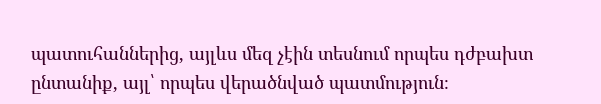պատուհաններից, այլևս մեզ չէին տեսնում որպես դժբախտ ընտանիք, այլ՝ որպես վերածնված պատմություն։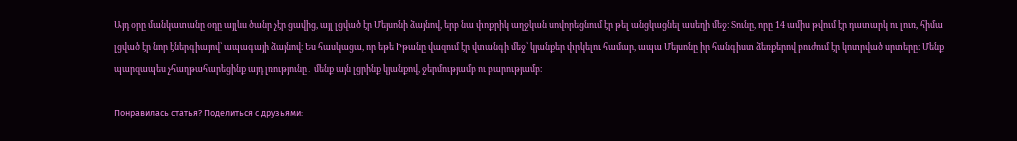Այդ օրը մանկատանը օդը այլևս ծանր չէր ցավից, այլ լցված էր Մեյսոնի ձայնով, երբ նա փոքրիկ աղջկան սովորեցնում էր թել անցկացնել ասեղի մեջ։ Տունը, որը 14 ամիս թվում էր դատարկ ու լուռ, հիմա լցված էր նոր էներգիայով՝ ապագայի ձայնով։ Ես հասկացա, որ եթե Իթանը վազում էր վտանգի մեջ՝ կյանքեր փրկելու համար, ապա Մեյսոնը իր հանգիստ ձեռքերով բուժում էր կոտրված սրտերը։ Մենք պարզապես չհաղթահարեցինք այդ լռությունը․ մենք այն լցրինք կյանքով, ջերմությամբ ու բարությամբ։

Понравилась статья? Поделиться с друзьями: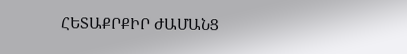ՀԵՏԱՔՐՔԻՐ ԺԱՄԱՆՑ